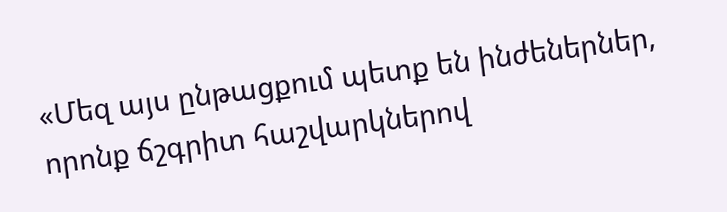«Մեզ այս ընթացքում պետք են ինժեներներ, որոնք ճշգրիտ հաշվարկներով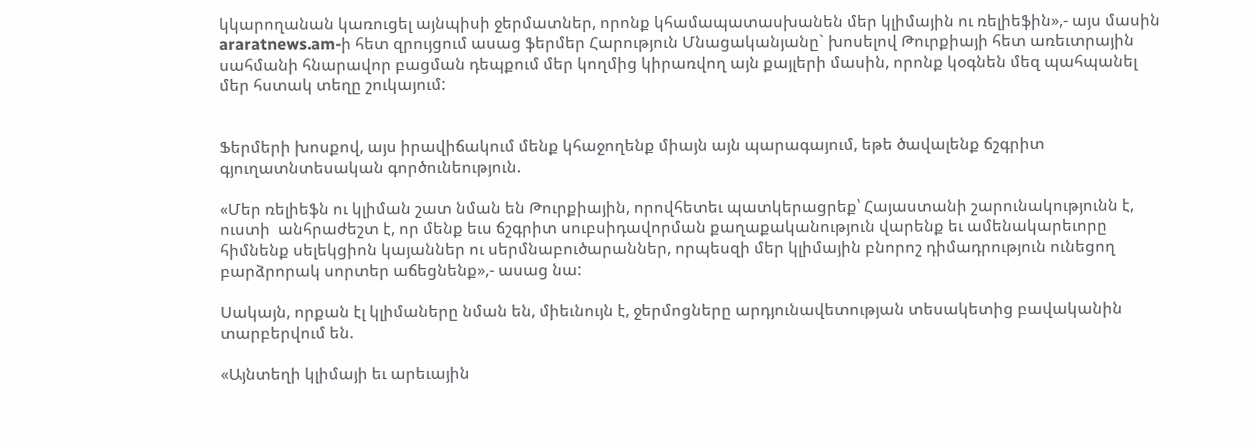կկարողանան կառուցել այնպիսի ջերմատներ, որոնք կհամապատասխանեն մեր կլիմային ու ռելիեֆին»,- այս մասին araratnews.am-ի հետ զրույցում ասաց ֆերմեր Հարություն Մնացականյանը` խոսելով Թուրքիայի հետ առեւտրային սահմանի հնարավոր բացման դեպքում մեր կողմից կիրառվող այն քայլերի մասին, որոնք կօգնեն մեզ պահպանել մեր հստակ տեղը շուկայում:


Ֆերմերի խոսքով, այս իրավիճակում մենք կհաջողենք միայն այն պարագայում, եթե ծավալենք ճշգրիտ գյուղատնտեսական գործունեություն.

«Մեր ռելիեֆն ու կլիման շատ նման են Թուրքիային, որովհետեւ պատկերացրեք՝ Հայաստանի շարունակությունն է, ուստի  անհրաժեշտ է, որ մենք եւս ճշգրիտ սուբսիդավորման քաղաքականություն վարենք եւ ամենակարեւորը հիմնենք սելեկցիոն կայաններ ու սերմնաբուծարաններ, որպեսզի մեր կլիմային բնորոշ դիմադրություն ունեցող բարձրորակ սորտեր աճեցնենք»,- ասաց նա:

Սակայն, որքան էլ կլիմաները նման են, միեւնույն է, ջերմոցները արդյունավետության տեսակետից բավականին տարբերվում են.

«Այնտեղի կլիմայի եւ արեւային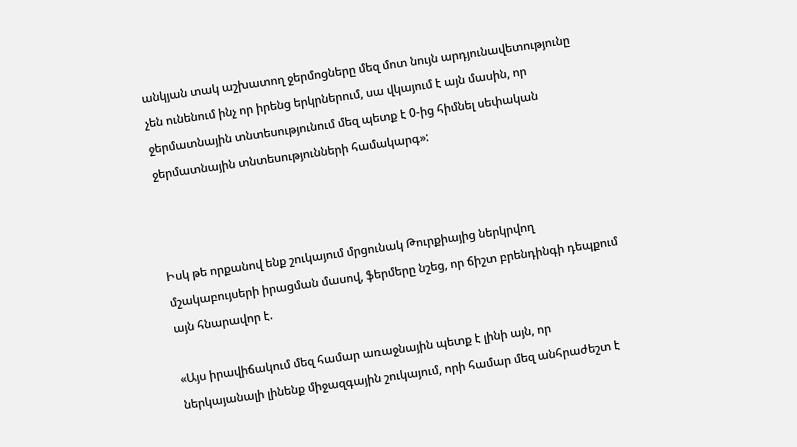անկյան տակ աշխատող ջերմոցները մեզ մոտ նույն արդյունավետությունը չեն ունենում ինչ որ իրենց երկրներում, սա վկայում է այն մասին, որ ջերմատնային տնտեսությունում մեզ պետք է 0-ից հիմնել սեփական ջերմատնային տնտեսությունների համակարգ»:



Իսկ թե որքանով ենք շուկայում մրցունակ Թուրքիայից ներկրվող մշակաբույսերի իրացման մասով, ֆերմերը նշեց, որ ճիշտ բրենդինգի դեպքում այն հնարավոր է.

«Այս իրավիճակում մեզ համար առաջնային պետք է լինի այն, որ ներկայանալի լինենք միջազգային շուկայում, որի համար մեզ անհրաժեշտ է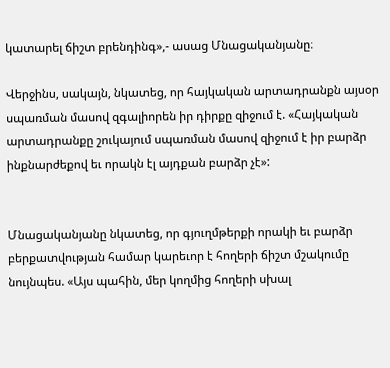կատարել ճիշտ բրենդինգ»,- ասաց Մնացականյանը։

Վերջինս, սակայն, նկատեց, որ հայկական արտադրանքն այսօր սպառման մասով զգալիորեն իր դիրքը զիջում է. «Հայկական արտադրանքը շուկայում սպառման մասով զիջում է իր բարձր ինքնարժեքով եւ որակն էլ այդքան բարձր չէ»:


Մնացականյանը նկատեց, որ գյուղմթերքի որակի եւ բարձր բերքատվության համար կարեւոր է հողերի ճիշտ մշակումը նույնպես. «Այս պահին, մեր կողմից հողերի սխալ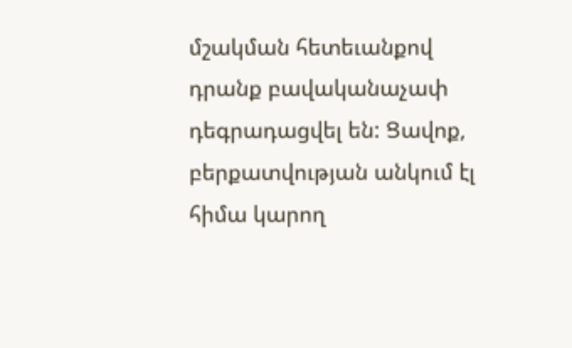մշակման հետեւանքով դրանք բավականաչափ դեգրադացվել են: Ցավոք, բերքատվության անկում էլ հիմա կարող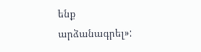ենք արձանագրել»: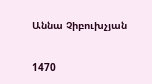Աննա Չիբուխչյան

1470